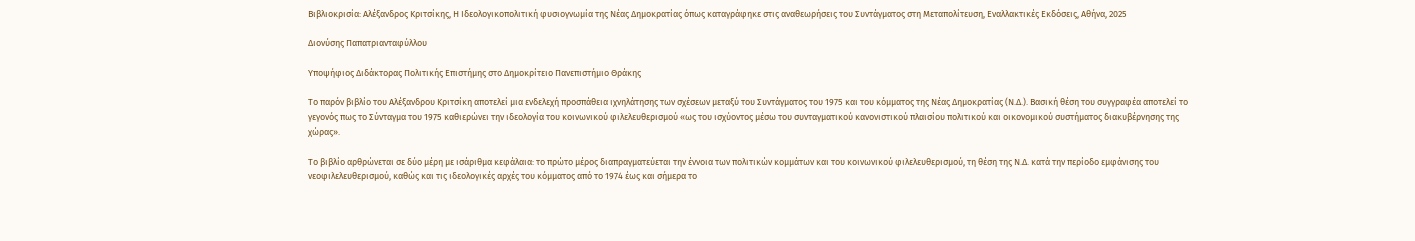Βιβλιοκρισία: Αλέξανδρος Κριτσίκης, Η Ιδεολογικοπολιτική φυσιογνωμία της Νέας Δημοκρατίας όπως καταγράφηκε στις αναθεωρήσεις του Συντάγματος στη Μεταπολίτευση, Εναλλακτικές Εκδόσεις, Αθήνα, 2025

Διονύσης Παπατριανταφύλλου

Υποψήφιος Διδάκτορας Πολιτικής Επιστήμης στο Δημοκρίτειο Πανεπιστήμιο Θράκης

Το παρόν βιβλίο του Αλέξανδρου Κριτσίκη αποτελεί μια ενδελεχή προσπάθεια ιχνηλάτησης των σχέσεων μεταξύ του Συντάγματος του 1975 και του κόμματος της Νέας Δημοκρατίας (Ν.Δ.). Βασική θέση του συγγραφέα αποτελεί το γεγονός πως το Σύνταγμα του 1975 καθιερώνει την ιδεολογία του κοινωνικού φιλελευθερισμού «ως του ισχύοντος μέσω του συνταγματικού κανονιστικού πλαισίου πολιτικού και οικονομικού συστήματος διακυβέρνησης της χώρας».

Το βιβλίο αρθρώνεται σε δύο μέρη με ισάριθμα κεφάλαια: το πρώτο μέρος διαπραγματεύεται την έννοια των πολιτικών κομμάτων και του κοινωνικού φιλελευθερισμού, τη θέση της Ν.Δ. κατά την περίοδο εμφάνισης του νεοφιλελευθερισμού, καθώς και τις ιδεολογικές αρχές του κόμματος από το 1974 έως και σήμερα το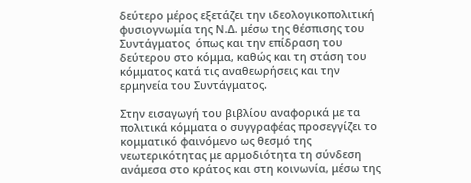δεύτερο μέρος εξετάζει την ιδεολογικοπολιτική φυσιογνωμία της Ν.Δ. μέσω της θέσπισης του Συντάγματος  όπως και την επίδραση του δεύτερου στο κόμμα, καθώς και τη στάση του κόμματος κατά τις αναθεωρήσεις και την ερμηνεία του Συντάγματος.

Στην εισαγωγή του βιβλίου αναφορικά με τα πολιτικά κόμματα ο συγγραφέας προσεγγίζει το κομματικό φαινόμενο ως θεσμό της νεωτερικότητας με αρμοδιότητα τη σύνδεση ανάμεσα στο κράτος και στη κοινωνία, μέσω της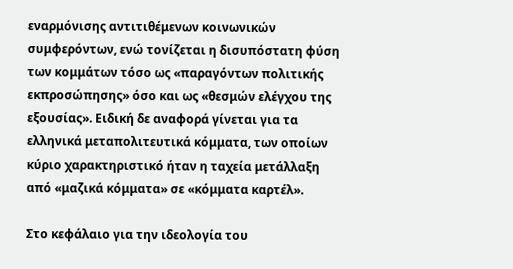εναρμόνισης αντιτιθέμενων κοινωνικών συμφερόντων, ενώ τονίζεται η δισυπόστατη φύση των κομμάτων τόσο ως «παραγόντων πολιτικής εκπροσώπησης» όσο και ως «θεσμών ελέγχου της εξουσίας». Ειδική δε αναφορά γίνεται για τα ελληνικά μεταπολιτευτικά κόμματα, των οποίων κύριο χαρακτηριστικό ήταν η ταχεία μετάλλαξη από «μαζικά κόμματα» σε «κόμματα καρτέλ».

Στο κεφάλαιο για την ιδεολογία του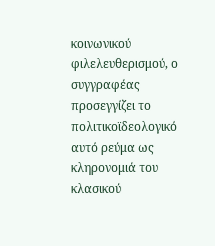κοινωνικού φιλελευθερισμού, ο συγγραφέας προσεγγίζει το πολιτικοϊδεολογικό αυτό ρεύμα ως κληρονομιά του κλασικού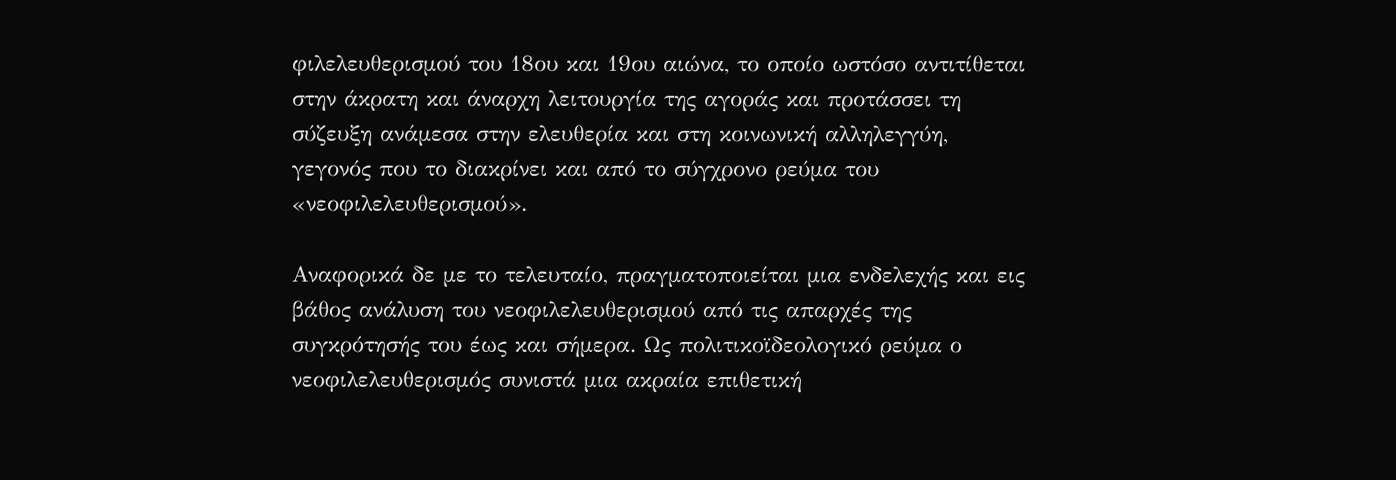φιλελευθερισμού του 18ου και 19ου αιώνα, το οποίο ωστόσο αντιτίθεται στην άκρατη και άναρχη λειτουργία της αγοράς και προτάσσει τη σύζευξη ανάμεσα στην ελευθερία και στη κοινωνική αλληλεγγύη, γεγονός που το διακρίνει και από το σύγχρονο ρεύμα του «νεοφιλελευθερισμού».

Αναφορικά δε με το τελευταίο, πραγματοποιείται μια ενδελεχής και εις βάθος ανάλυση του νεοφιλελευθερισμού από τις απαρχές της συγκρότησής του έως και σήμερα. Ως πολιτικοϊδεολογικό ρεύμα ο νεοφιλελευθερισμός συνιστά μια ακραία επιθετική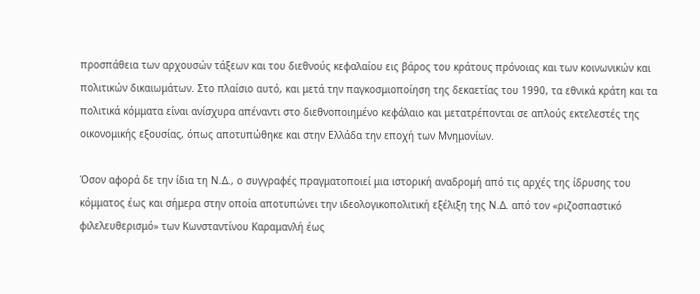προσπάθεια των αρχουσών τάξεων και του διεθνούς κεφαλαίου εις βάρος του κράτους πρόνοιας και των κοινωνικών και πολιτικών δικαιωμάτων. Στο πλαίσιο αυτό, και μετά την παγκοσμιοποίηση της δεκαετίας του 1990, τα εθνικά κράτη και τα πολιτικά κόμματα είναι ανίσχυρα απέναντι στο διεθνοποιημένο κεφάλαιο και μετατρέπονται σε απλούς εκτελεστές της οικονομικής εξουσίας, όπως αποτυπώθηκε και στην Ελλάδα την εποχή των Μνημονίων.

Όσον αφορά δε την ίδια τη Ν.Δ., ο συγγραφές πραγματοποιεί μια ιστορική αναδρομή από τις αρχές της ίδρυσης του κόμματος έως και σήμερα στην οποία αποτυπώνει την ιδεολογικοπολιτική εξέλιξη της Ν.Δ. από τον «ριζοσπαστικό φιλελευθερισμό» των Κωνσταντίνου Καραμανλή έως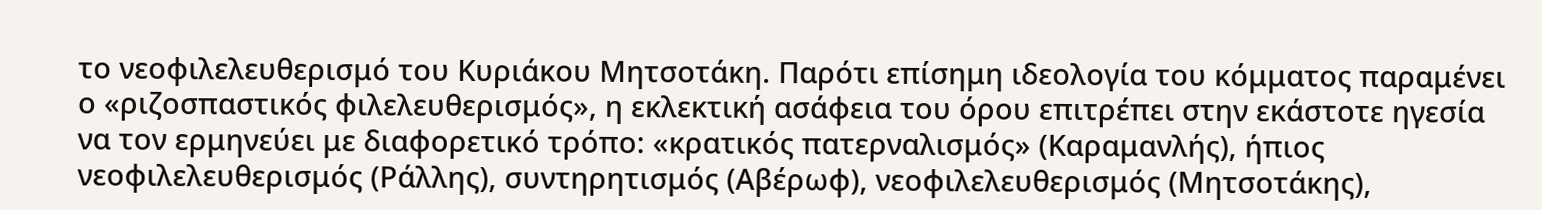το νεοφιλελευθερισμό του Κυριάκου Μητσοτάκη. Παρότι επίσημη ιδεολογία του κόμματος παραμένει ο «ριζοσπαστικός φιλελευθερισμός», η εκλεκτική ασάφεια του όρου επιτρέπει στην εκάστοτε ηγεσία να τον ερμηνεύει με διαφορετικό τρόπο: «κρατικός πατερναλισμός» (Καραμανλής), ήπιος νεοφιλελευθερισμός (Ράλλης), συντηρητισμός (Αβέρωφ), νεοφιλελευθερισμός (Μητσοτάκης),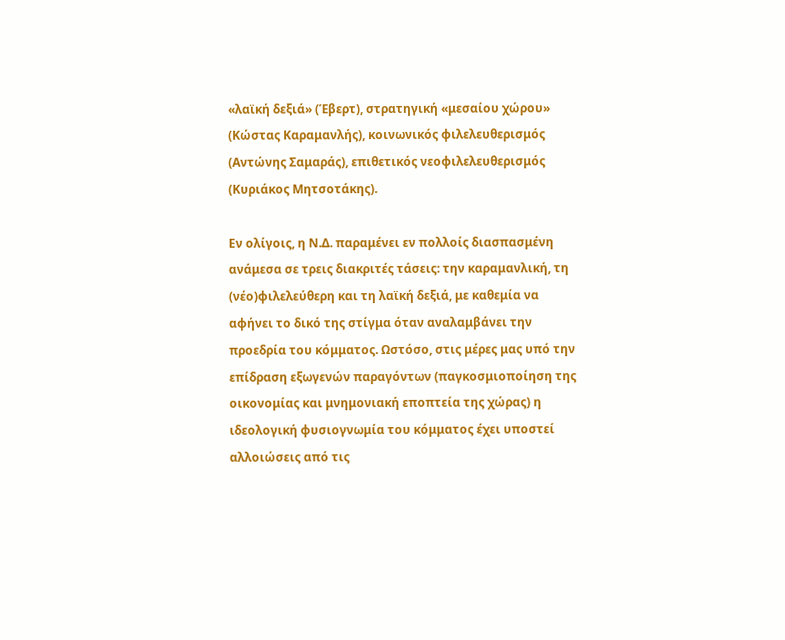«λαϊκή δεξιά» (Έβερτ), στρατηγική «μεσαίου χώρου» (Κώστας Καραμανλής), κοινωνικός φιλελευθερισμός (Αντώνης Σαμαράς), επιθετικός νεοφιλελευθερισμός (Κυριάκος Μητσοτάκης).

Εν ολίγοις, η Ν.Δ. παραμένει εν πολλοίς διασπασμένη ανάμεσα σε τρεις διακριτές τάσεις: την καραμανλική, τη (νέο)φιλελεύθερη και τη λαϊκή δεξιά, με καθεμία να αφήνει το δικό της στίγμα όταν αναλαμβάνει την προεδρία του κόμματος. Ωστόσο, στις μέρες μας υπό την επίδραση εξωγενών παραγόντων (παγκοσμιοποίηση της οικονομίας και μνημονιακή εποπτεία της χώρας) η ιδεολογική φυσιογνωμία του κόμματος έχει υποστεί αλλοιώσεις από τις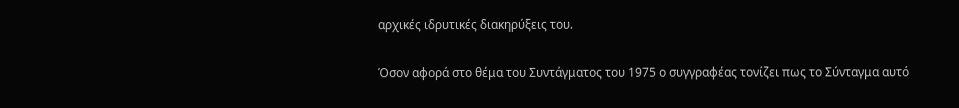αρχικές ιδρυτικές διακηρύξεις του.

Όσον αφορά στο θέμα του Συντάγματος του 1975 ο συγγραφέας τονίζει πως το Σύνταγμα αυτό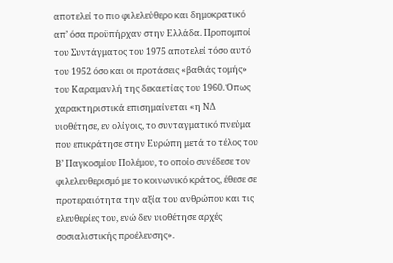αποτελεί το πιο φιλελεύθερο και δημοκρατικό απ’ όσα προϋπήρχαν στην Ελλάδα. Προπομποί του Συντάγματος του 1975 αποτελεί τόσο αυτό του 1952 όσο και οι προτάσεις «βαθιάς τομής» του Καραμανλή της δεκαετίας του 1960. Όπως χαρακτηριστικά επισημαίνεται «η ΝΔ υιοθέτησε, εν ολίγοις, το συνταγματικό πνεύμα που επικράτησε στην Ευρώπη μετά το τέλος του Β’ Παγκοσμίου Πολέμου, το οποίο συνέδεσε τον φιλελευθερισμό με το κοινωνικό κράτος, έθεσε σε προτεραιότητα την αξία του ανθρώπου και τις ελευθερίες του, ενώ δεν υιοθέτησε αρχές σοσιαλιστικής προέλευσης».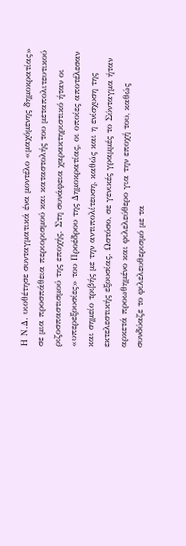Η Ν.Δ. υιοθέτησε συνταγματικά ένα μοντέλο «μαχόμενης δημοκρατίας» σε μια προσπάθεια περιορισμού και καταστολής του μεταπολιτευτικού ριζοσπαστισμού της εποχής. Στη συνάφεια χαρακτηριστικό ήταν οι «υπερεξουσίες» του Προέδρου της Δημοκρατίας, οι οποίες αποτέλεσαν και σημείο τριβής με την αντιπολίτευση, καθώς και η ενίσχυση της εκτελεστικής εξουσίας. Ωστόσο, σε γενικές γραμμές το Σύνταγμα ήταν αρκετά προωθημένο και φιλελεύθερο για την εποχή του, καθώς συνδύαζε το φιλελευθερισμό με τα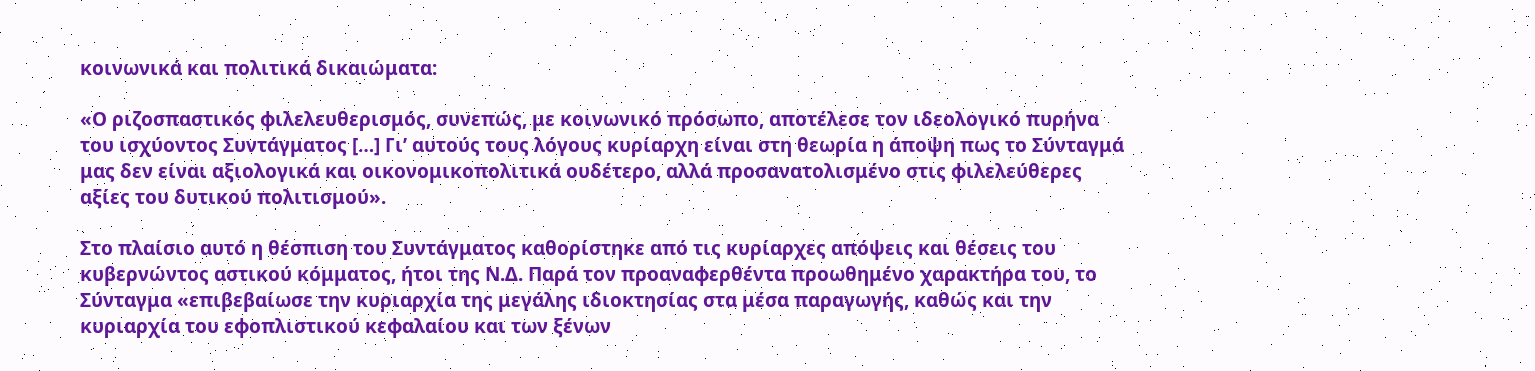κοινωνικά και πολιτικά δικαιώματα:

«Ο ριζοσπαστικός φιλελευθερισμός, συνεπώς, με κοινωνικό πρόσωπο, αποτέλεσε τον ιδεολογικό πυρήνα του ισχύοντος Συντάγματος […] Γι’ αυτούς τους λόγους κυρίαρχη είναι στη θεωρία η άποψη πως το Σύνταγμά μας δεν είναι αξιολογικά και οικονομικοπολιτικά ουδέτερο, αλλά προσανατολισμένο στις φιλελεύθερες αξίες του δυτικού πολιτισμού».

Στο πλαίσιο αυτό η θέσπιση του Συντάγματος καθορίστηκε από τις κυρίαρχες απόψεις και θέσεις του κυβερνώντος αστικού κόμματος, ήτοι της Ν.Δ. Παρά τον προαναφερθέντα προωθημένο χαρακτήρα του, το Σύνταγμα «επιβεβαίωσε την κυριαρχία της μεγάλης ιδιοκτησίας στα μέσα παραγωγής, καθώς και την κυριαρχία του εφοπλιστικού κεφαλαίου και των ξένων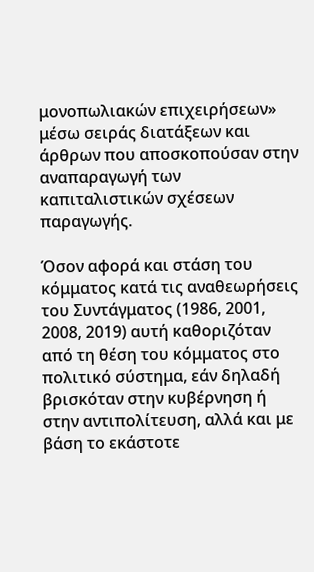μονοπωλιακών επιχειρήσεων» μέσω σειράς διατάξεων και άρθρων που αποσκοπούσαν στην αναπαραγωγή των καπιταλιστικών σχέσεων παραγωγής.

Όσον αφορά και στάση του κόμματος κατά τις αναθεωρήσεις του Συντάγματος (1986, 2001, 2008, 2019) αυτή καθοριζόταν από τη θέση του κόμματος στο πολιτικό σύστημα, εάν δηλαδή βρισκόταν στην κυβέρνηση ή στην αντιπολίτευση, αλλά και με βάση το εκάστοτε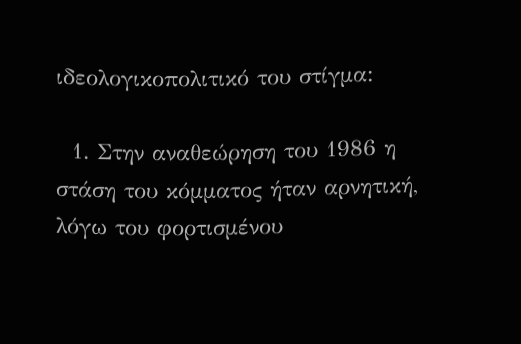ιδεολογικοπολιτικό του στίγμα:

  1. Στην αναθεώρηση του 1986 η στάση του κόμματος ήταν αρνητική, λόγω του φορτισμένου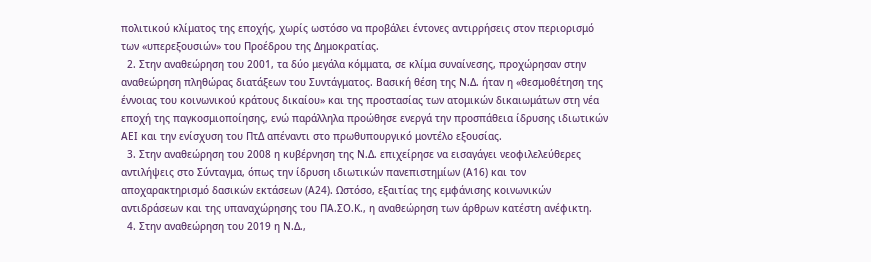πολιτικού κλίματος της εποχής, χωρίς ωστόσο να προβάλει έντονες αντιρρήσεις στον περιορισμό των «υπερεξουσιών» του Προέδρου της Δημοκρατίας.
  2. Στην αναθεώρηση του 2001, τα δύο μεγάλα κόμματα, σε κλίμα συναίνεσης, προχώρησαν στην αναθεώρηση πληθώρας διατάξεων του Συντάγματος. Βασική θέση της Ν.Δ. ήταν η «θεσμοθέτηση της έννοιας του κοινωνικού κράτους δικαίου» και της προστασίας των ατομικών δικαιωμάτων στη νέα εποχή της παγκοσμιοποίησης, ενώ παράλληλα προώθησε ενεργά την προσπάθεια ίδρυσης ιδιωτικών ΑΕΙ και την ενίσχυση του ΠτΔ απέναντι στο πρωθυπουργικό μοντέλο εξουσίας.
  3. Στην αναθεώρηση του 2008 η κυβέρνηση της Ν.Δ. επιχείρησε να εισαγάγει νεοφιλελεύθερες αντιλήψεις στο Σύνταγμα, όπως την ίδρυση ιδιωτικών πανεπιστημίων (Α16) και τον αποχαρακτηρισμό δασικών εκτάσεων (Α24). Ωστόσο, εξαιτίας της εμφάνισης κοινωνικών αντιδράσεων και της υπαναχώρησης του ΠΑ.ΣΟ.Κ., η αναθεώρηση των άρθρων κατέστη ανέφικτη.
  4. Στην αναθεώρηση του 2019 η Ν.Δ.,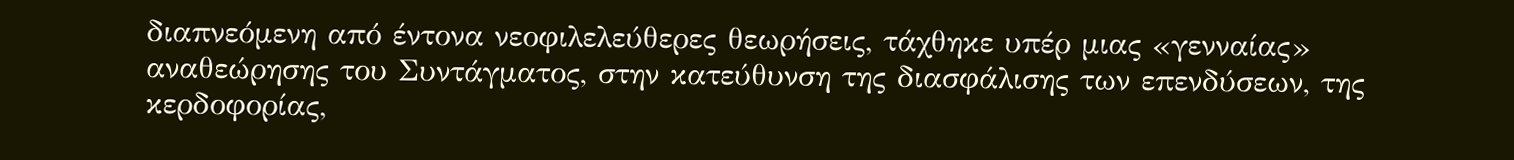διαπνεόμενη από έντονα νεοφιλελεύθερες θεωρήσεις, τάχθηκε υπέρ μιας «γενναίας» αναθεώρησης του Συντάγματος, στην κατεύθυνση της διασφάλισης των επενδύσεων, της κερδοφορίας,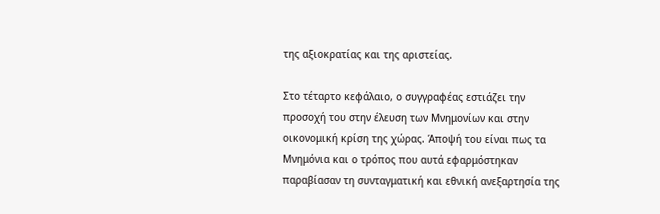της αξιοκρατίας και της αριστείας.

Στο τέταρτο κεφάλαιο, ο συγγραφέας εστιάζει την προσοχή του στην έλευση των Μνημονίων και στην οικονομική κρίση της χώρας. Άποψή του είναι πως τα Μνημόνια και ο τρόπος που αυτά εφαρμόστηκαν παραβίασαν τη συνταγματική και εθνική ανεξαρτησία της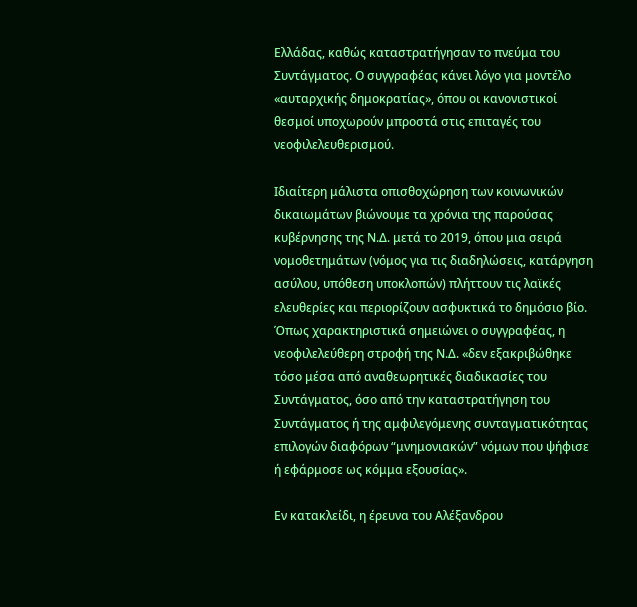Ελλάδας, καθώς καταστρατήγησαν το πνεύμα του Συντάγματος. Ο συγγραφέας κάνει λόγο για μοντέλο «αυταρχικής δημοκρατίας», όπου οι κανονιστικοί θεσμοί υποχωρούν μπροστά στις επιταγές του νεοφιλελευθερισμού.

Ιδιαίτερη μάλιστα οπισθοχώρηση των κοινωνικών δικαιωμάτων βιώνουμε τα χρόνια της παρούσας κυβέρνησης της Ν.Δ. μετά το 2019, όπου μια σειρά νομοθετημάτων (νόμος για τις διαδηλώσεις, κατάργηση ασύλου, υπόθεση υποκλοπών) πλήττουν τις λαϊκές ελευθερίες και περιορίζουν ασφυκτικά το δημόσιο βίο. Όπως χαρακτηριστικά σημειώνει ο συγγραφέας, η νεοφιλελεύθερη στροφή της Ν.Δ. «δεν εξακριβώθηκε τόσο μέσα από αναθεωρητικές διαδικασίες του Συντάγματος, όσο από την καταστρατήγηση του Συντάγματος ή της αμφιλεγόμενης συνταγματικότητας επιλογών διαφόρων “μνημονιακών” νόμων που ψήφισε ή εφάρμοσε ως κόμμα εξουσίας».

Εν κατακλείδι, η έρευνα του Αλέξανδρου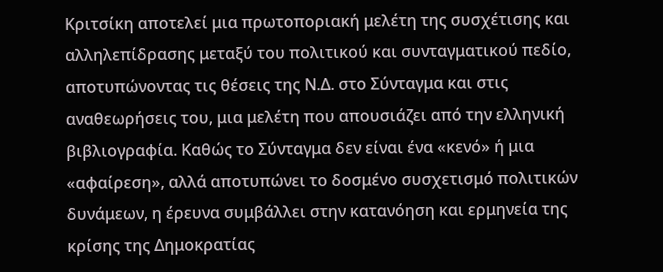Κριτσίκη αποτελεί μια πρωτοποριακή μελέτη της συσχέτισης και αλληλεπίδρασης μεταξύ του πολιτικού και συνταγματικού πεδίο, αποτυπώνοντας τις θέσεις της Ν.Δ. στο Σύνταγμα και στις αναθεωρήσεις του, μια μελέτη που απουσιάζει από την ελληνική βιβλιογραφία. Καθώς το Σύνταγμα δεν είναι ένα «κενό» ή μια «αφαίρεση», αλλά αποτυπώνει το δοσμένο συσχετισμό πολιτικών δυνάμεων, η έρευνα συμβάλλει στην κατανόηση και ερμηνεία της κρίσης της Δημοκρατίας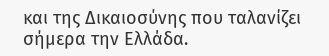και της Δικαιοσύνης που ταλανίζει σήμερα την Ελλάδα.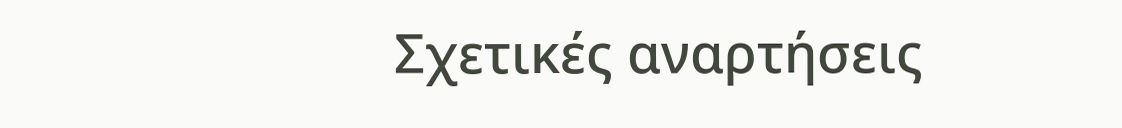Σχετικές αναρτήσεις